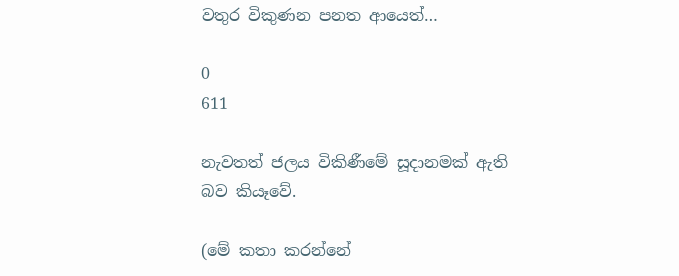වතුර විකුණන පනත ආයෙත්…

0
611

නැවතත් ජලය විකිණීමේ සූදානමක්‌ ඇති බව කියෑවේ.

(මේ කතා කරන්නේ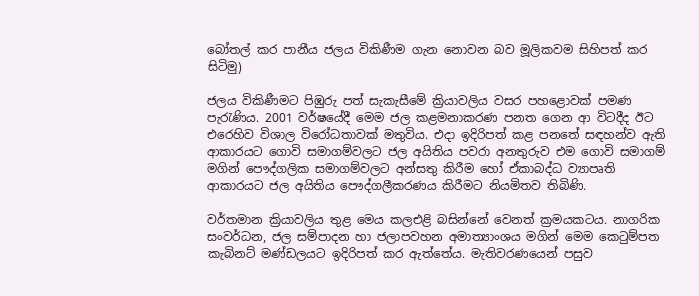බෝතල් කර පානීය ජලය විකිණීම ගැන නොවන බව මූලිකවම සිහිපත් කර සිටිමු)

ජලය විකිණීමට පිඹුරු පත් සැකැසීමේ ක්‍රියාවලිය වසර පහළොවක්‌ පමණ පැරැණිය. 2001 වර්ෂයේදී මෙම ජල කළමනාකරණ පනත ගෙන ආ විටදීද ඊට එරෙහිව විශාල විරෝධතාවක්‌ මතුවිය. එදා ඉදිරිපත් කළ පනතේ සඳහන්ව ඇති ආකාරයට ගොවි සමාගම්වලට ජල අයිතිය පවරා අනතුරුව එම ගොවි සමාගම් මගින් පෞද්ගලික සමාගම්වලට අන්සතු කිරීම හෝ ඒකාබද්ධ ව්‍යාපෘති ආකාරයට ජල අයිතිය පෞද්ගලීකරණය කිරීමට නියමිතව තිබිණි.

වර්තමාන ක්‍රියාවලිය තුළ මෙය කලඑළි බසින්නේ වෙනත් ක්‍රමයකටය. නාගරික සංවර්ධන, ජල සම්පාදන හා ජලාපවහන අමාත්‍යාංශය මගින් මෙම කෙටුම්පත කැබිනට්‌ මණ්‌ඩලයට ඉදිරිපත් කර ඇත්තේය. මැතිවරණයෙන් පසුව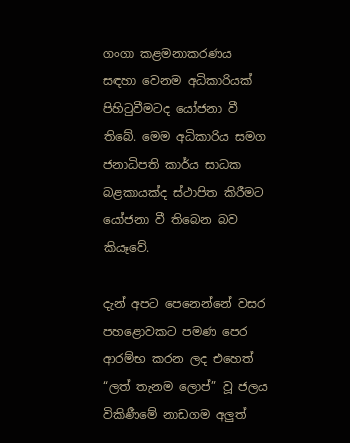ගංගා කළමනාකරණය සඳහා වෙනම අධිකාරියක්‌ පිහිටුවීමටද යෝජනා වී තිබේ. මෙම අධිකාරිය සමග ජනාධිපති කාර්ය සාධක බළකායක්‌ද ස්‌ථාපිත කිරීමට යෝජනා වී තිබෙන බව කියෑවේ.

දැන් අපට පෙනෙන්නේ වසර පහළොවකට පමණ පෙර ආරම්භ කරන ලද එහෙත් “ලත් තැනම ලොප්” වූ ජලය විකිණීමේ නාඩගම අලුත්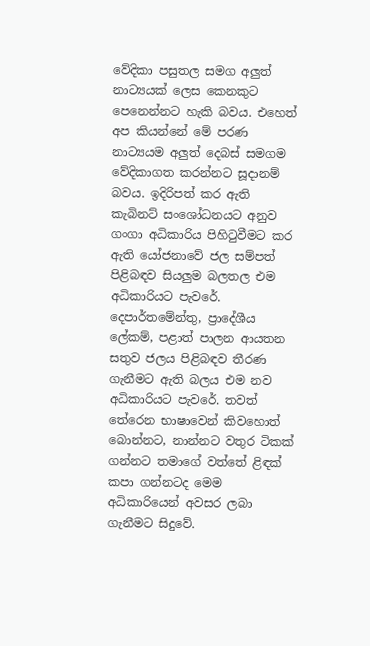වේදිකා පසුතල සමග අලුත් නාට්‍යයක්‌ ලෙස කෙනකුට පෙනෙන්නට හැකි බවය. එහෙත් අප කියන්නේ මේ පරණ නාට්‍යයම අලුත් දෙබස්‌ සමගම වේදිකාගත කරන්නට සූදානම් බවය. ඉදිරිපත් කර ඇති කැබිනට්‌ සංශෝධනයට අනුව ගංගා අධිකාරිය පිහිටුවීමට කර ඇති යෝජනාවේ ජල සම්පත් පිළිබඳව සියලුම බලතල එම අධිකාරියට පැවරේ. දෙපාර්තමේන්තු, ප්‍රාදේශීය ලේකම්, පළාත් පාලන ආයතන සතුව ජලය පිළිබඳව තීරණ ගැනීමට ඇති බලය එම නව අධිකාරියට පැවරේ. තවත් තේරෙන භාෂාවෙන් කිවහොත් බොන්නට, නාන්නට වතුර ටිකක්‌ ගන්නට තමාගේ වත්තේ ළිඳක්‌ කපා ගන්නටද මෙම අධිකාරියෙන් අවසර ලබා ගැනීමට සිදුවේ.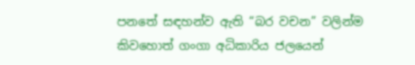පනතේ සඳහන්ව ඇති “බර වචන” වලින්ම කිවහොත් ගංගා අධිකාරිය ජලයෙන්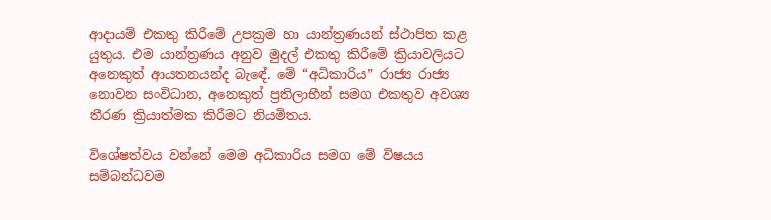ආදායම් එකතු කිරීමේ උපක්‍රම හා යාන්ත්‍රණයන් ස්‌ථාපිත කළ යුතුය. එම යාන්ත්‍රණය අනුව මුදල් එකතු කිරීමේ ක්‍රියාවලියට අනෙකුත් ආයතනයන්ද බැඳේ. මේ “අධිකාරිය” රාජ්‍ය රාජ්‍ය නොවන සංවිධාන, අනෙකුත් ප්‍රතිලාභීන් සමග එකතුව අවශ්‍ය තීරණ ක්‍රියාත්මක කිරීමට නියමිතය.

විශේෂත්වය වන්නේ මෙම අධිකාරිය සමග මේ විෂයය සම්බන්ධවම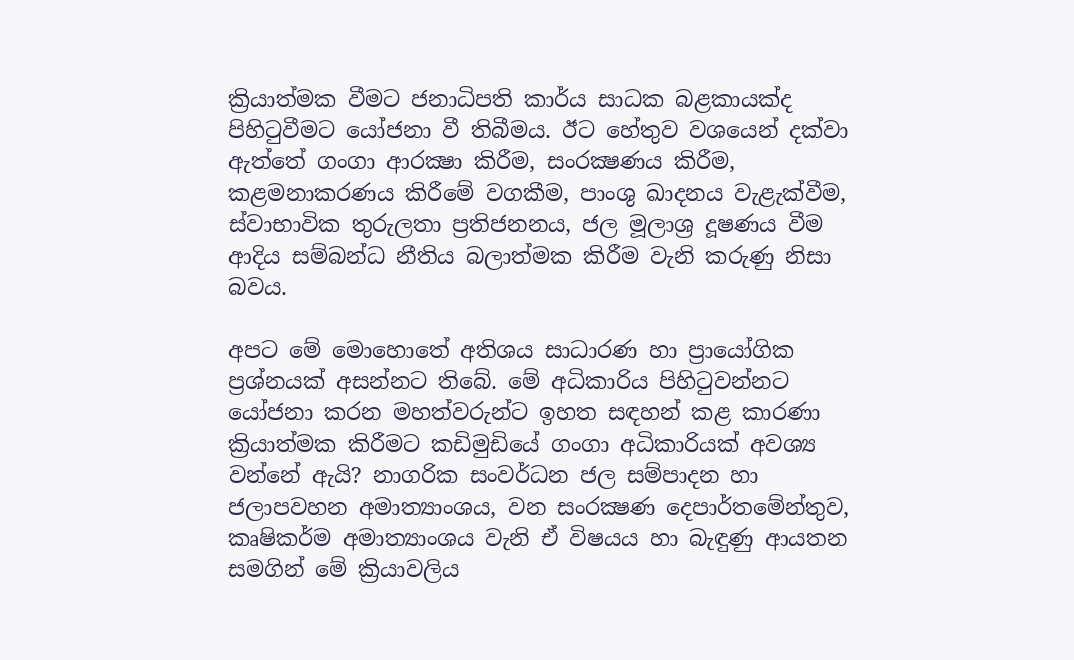ක්‍රියාත්මක වීමට ජනාධිපති කාර්ය සාධක බළකායක්‌ද පිහිටුවීමට යෝජනා වී තිබීමය. ඊට හේතුව වශයෙන් දක්‌වා ඇත්තේ ගංගා ආරක්‍ෂා කිරීම, සංරක්‍ෂණය කිරීම, කළමනාකරණය කිරීමේ වගකීම, පාංශු ඛාදනය වැළැක්‌වීම, ස්‌වාභාවික තුරුලතා ප්‍රතිජනනය, ජල මූලාශ්‍ර දූෂණය වීම ආදිය සම්බන්ධ නීතිය බලාත්මක කිරීම වැනි කරුණු නිසා බවය.

අපට මේ මොහොතේ අතිශය සාධාරණ හා ප්‍රායෝගික ප්‍රශ්නයක්‌ අසන්නට තිබේ. මේ අධිකාරිය පිහිටුවන්නට යෝජනා කරන මහත්වරුන්ට ඉහත සඳහන් කළ කාරණා ක්‍රියාත්මක කිරීමට කඩිමුඩියේ ගංගා අධිකාරියක්‌ අවශ්‍ය වන්නේ ඇයි? නාගරික සංවර්ධන ජල සම්පාදන හා ජලාපවහන අමාත්‍යාංශය, වන සංරක්‍ෂණ දෙපාර්තමේන්තුව, කෘෂිකර්ම අමාත්‍යාංශය වැනි ඒ විෂයය හා බැඳුණු ආයතන සමගින් මේ ක්‍රියාවලිය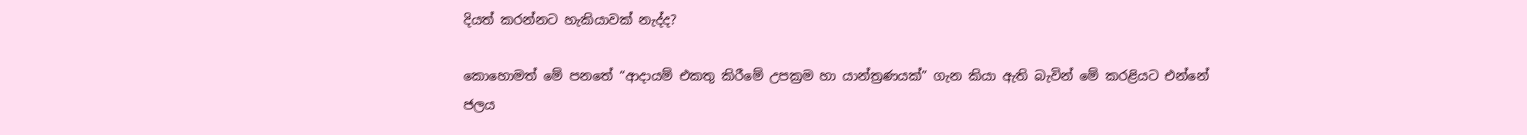දියත් කරන්නට හැකියාවක්‌ නැද්ද?

කොහොමත් මේ පනතේ “ආදායම් එකතු කිරීමේ උපක්‍රම හා යාන්ත්‍රණයක්‌” ගැන කියා ඇති බැවින් මේ කරළියට එන්නේ ජලය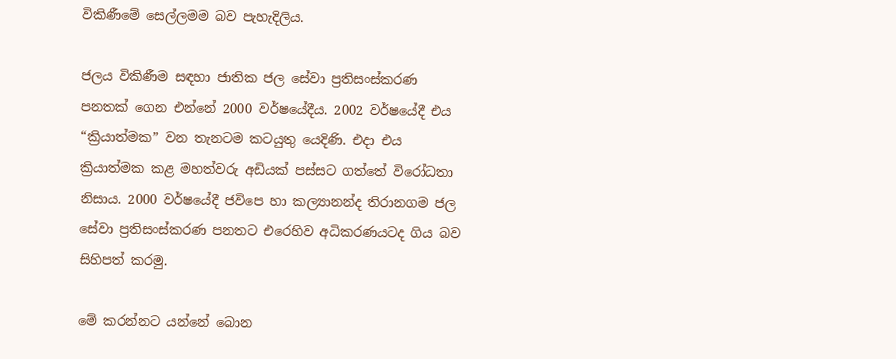විකිණීමේ සෙල්ලමම බව පැහැදිලිය.

ජලය විකිණීම සඳහා ජාතික ජල සේවා ප්‍රතිසංස්‌කරණ පනතක්‌ ගෙන එන්නේ 2000 වර්ෂයේදීය. 2002 වර්ෂයේදී එය “ක්‍රියාත්මක” වන තැනටම කටයුතු යෙදිණි. එදා එය ක්‍රියාත්මක කළ මහත්වරු අඩියක්‌ පස්‌සට ගත්තේ විරෝධතා නිසාය. 2000 වර්ෂයේදී ජවිපෙ හා කල්‍යානන්ද තිරානගම ජල සේවා ප්‍රතිසංස්‌කරණ පනතට එරෙහිව අධිකරණයටද ගිය බව සිහිපත් කරමු.

මේ කරන්නට යන්නේ බොන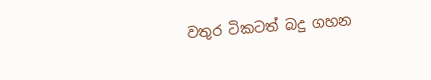වතුර ටිකටත් බදු ගහන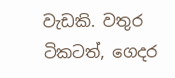වැඩකි. වතුර ටිකටත්, ගෙදර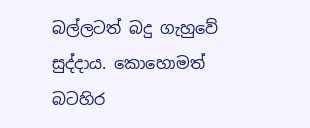බල්ලටත් බදු ගැහුවේ සුද්දාය. කොහොමත් බටහිර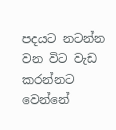පදයට නටන්න වන විට වැඩ කරන්නට වෙන්නේ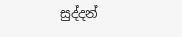සුද්දන්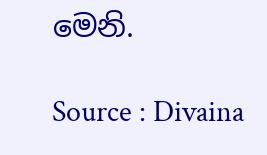මෙනි.

Source : Divaina